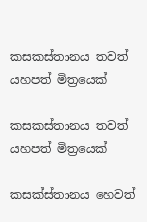කසකස්තානය තවත් යහපත් මිත්‍රයෙක්

කසකස්තානය තවත් යහපත් මිත්‍රයෙක්

කසක්ස්තානය හෙවත්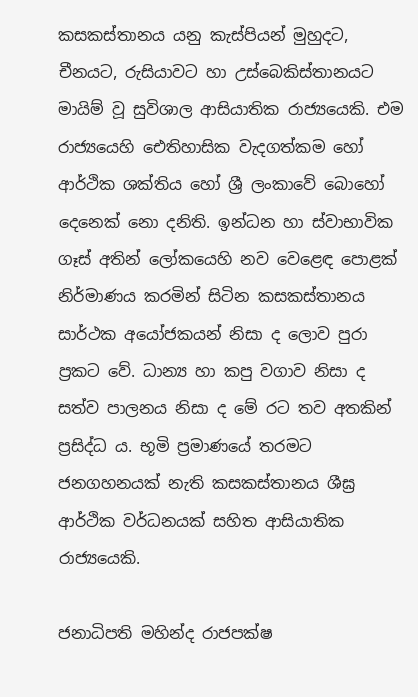කසකස්තානය යනු කැස්පියන් මුහුදට, චීනයට, රුසියාවට හා උස්බෙකිස්තානයට මායිම් වූ සුවිශාල ආසියාතික රාජ්‍යයෙකි. එම රාජ්‍යයෙහි ඓතිහාසික වැදගත්කම හෝ ආර්ථික ශක්තිය හෝ ශ්‍රී ලංකාවේ බොහෝ දෙනෙක් නො දනිති. ඉන්ධන හා ස්වාභාවික ගෑස් අතින් ලෝකයෙහි නව වෙළෙඳ පොළක් නිර්මාණය කරමින් සිටින කසකස්තානය සාර්ථක අයෝජකයන් නිසා ද ලොව පුරා ප්‍රකට වේ. ධාන්‍ය හා කපු වගාව නිසා ද සත්ව පාලනය නිසා ද මේ රට තව අතකින් ප්‍රසිද්ධ ය. භූමි ප්‍රමාණයේ තරමට ජනගහනයක් නැති කසකස්තානය ශීඝ්‍ර ආර්ථික වර්ධනයක් සහිත ආසියාතික රාජ්‍යයෙකි.

ජනාධිපති මහින්ද රාජපක්ෂ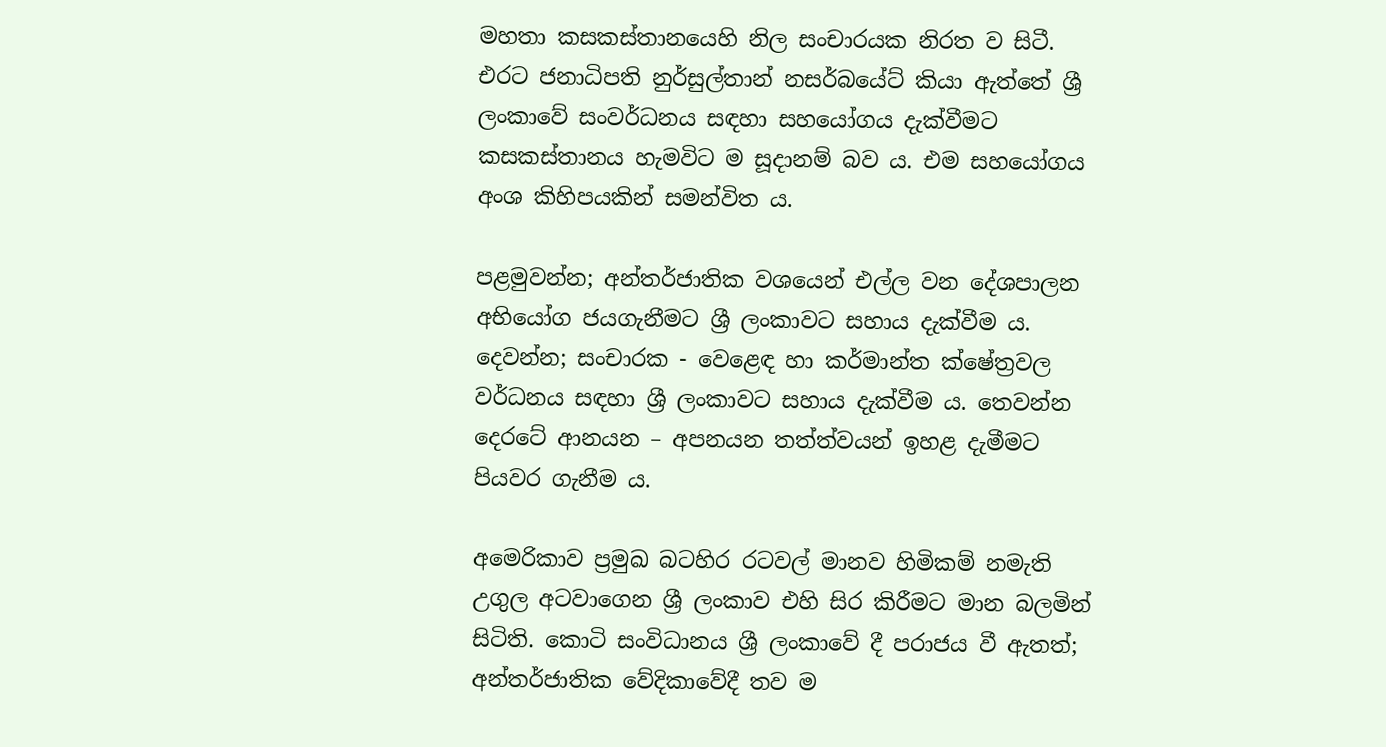මහතා කසකස්තානයෙහි නිල සංචාරයක නිරත ව සිටී. එරට ජනාධිපති නුර්සුල්තාන් නසර්බයේට් කියා ඇත්තේ ශ්‍රී ලංකාවේ සංවර්ධනය සඳහා සහයෝගය දැක්වීමට කසකස්තානය හැමවිට ම සූදානම් බව ය. එම සහයෝගය අංශ කිහිපයකින් සමන්විත ය.

පළමුවන්න; අන්තර්ජාතික වශයෙන් එල්ල වන දේශපාලන අභියෝග ජයගැනීමට ශ්‍රී ලංකාවට සහාය දැක්වීම ය. දෙවන්න; සංචාරක - වෙළෙඳ හා කර්මාන්ත ක්ෂේත්‍රවල වර්ධනය සඳහා ශ්‍රී ලංකාවට සහාය දැක්වීම ය. තෙවන්න දෙරටේ ආනයන – අපනයන තත්ත්වයන් ඉහළ දැමීමට පියවර ගැනීම ය.

අමෙරිකාව ප්‍රමුඛ බටහිර රටවල් මානව හිමිකම් නමැති උගුල අටවාගෙන ශ්‍රී ලංකාව එහි සිර කිරීමට මාන බලමින් සිටිති. කොටි සංවිධානය ශ්‍රී ලංකාවේ දී පරාජය වී ඇතත්; අන්තර්ජාතික වේදිකාවේදී තව ම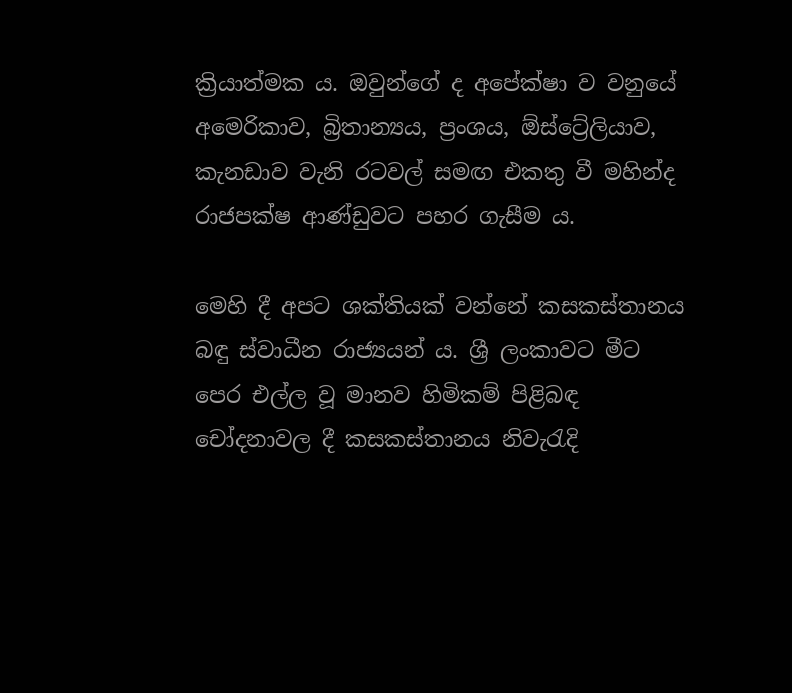ක්‍රියාත්මක ය. ඔවුන්ගේ ද අපේක්ෂා ව වනුයේ අමෙරිකාව, බ්‍රිතාන්‍යය, ප්‍රංශය, ඕස්ට්‍රේලියාව, කැනඩාව වැනි රටවල් සමඟ එකතු වී මහින්ද රාජපක්ෂ ආණ්ඩුවට පහර ගැසීම ය.

මෙහි දී අපට ශක්තියක් වන්නේ කසකස්තානය බඳු ස්වාධීන රාජ්‍යයන් ය. ශ්‍රී ලංකාවට මීට පෙර එල්ල වූ මානව හිමිකම් පිළිබඳ චෝදනාවල දී කසකස්තානය නිවැරැදි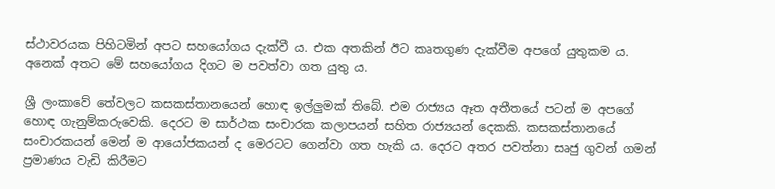ස්ථාවරයක පිහිටමින් අපට සහයෝගය දැක්වී ය. එක අතකින් ඊට කෘතගුණ දැක්වීම අපගේ යුතුකම ය. අනෙක් අතට මේ සහයෝගය දිගට ම පවත්වා ගත යුතු ය.

ශ්‍රී ලංකාවේ තේවලට කසකස්තානයෙන් හොඳ ඉල්ලුමක් තිබේ. එම රාජ්‍යය ඈත අතීතයේ පටන් ම අපගේ හොඳ ගැනුම්කරුවෙකි. දෙරට ම සාර්ථක සංචාරක කලාපයන් සහිත රාජ්‍යයන් දෙකකි. කසකස්තානයේ සංචාරකයන් මෙන් ම ආයෝජකයන් ද මෙරටට ගෙන්වා ගත හැකි ය. දෙරට අතර පවත්නා සෘජු ගුවන් ගමන් ප්‍රමාණය වැඩි කිරීමට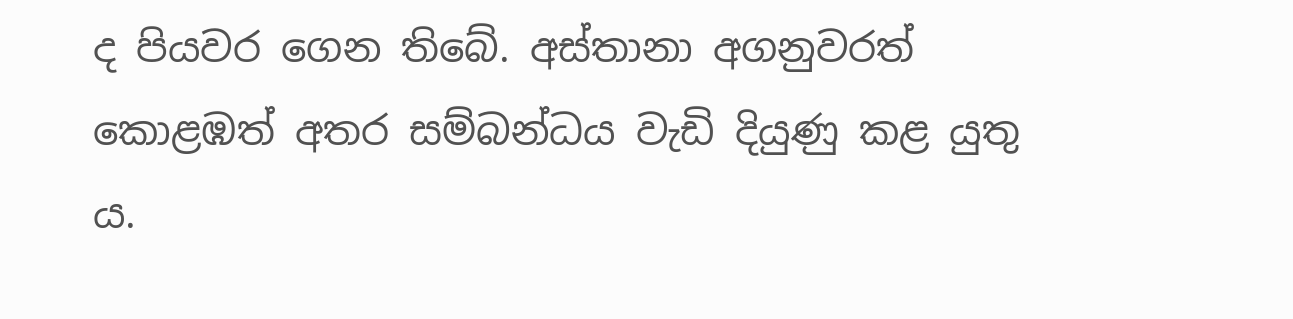ද පියවර ගෙන තිබේ. අස්තානා අගනුවරත් කොළඹත් අතර සම්බන්ධය වැඩි දියුණු කළ යුතු ය.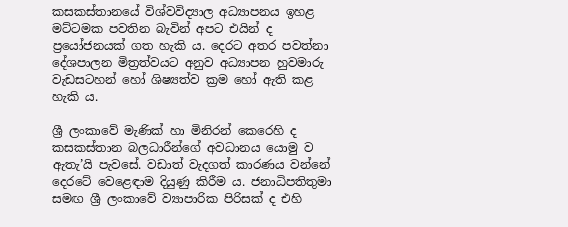කසකස්තානයේ විශ්වවිද්‍යාල අධ්‍යාපනය ඉහළ මට්ටමක පවතින බැවින් අපට එයින් ද ප්‍රයෝජනයක් ගත හැකි ය. දෙරට අතර පවත්නා දේශපාලන මිත්‍රත්වයට අනුව අධ්‍යාපන හුවමාරු වැඩසටහන් හෝ ශිෂ්‍යත්ව ක්‍රම හෝ ඇති කළ හැකි ය.

ශ්‍රී ලංකාවේ මැණික් හා මිනිරන් කෙරෙහි ද කසකස්තාන බලධාරීන්ගේ අවධානය යොමු ව ඇතැ’යි පැවසේ. වඩාත් වැදගත් කාරණය වන්නේ දෙරටේ වෙළෙඳාම දියුණු කිරීම ය. ජනාධිපතිතුමා සමඟ ශ්‍රී ලංකාවේ ව්‍යාපාරික පිරිසක් ද එහි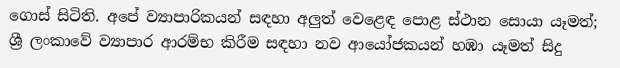ගොස් සිටිති. අපේ ව්‍යාපාරිකයන් සඳහා අලුත් වෙළෙඳ පොළ ස්ථාන සොයා යෑමත්; ශ්‍රී ලංකාවේ ව්‍යාපාර ආරම්භ කිරීම සඳහා නව ආයෝජකයන් හඹා යෑමත් සිදු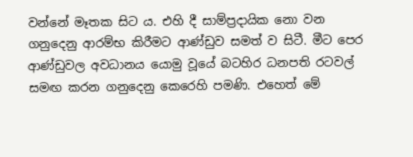වන්නේ මෑතක සිට ය. එහි දී සාම්ප්‍රදායික නො වන ගනුදෙනු ආරම්භ කිරීමට ආණ්ඩුව සමත් ව සිටී. මීට පෙර ආණ්ඩුවල අවධානය යොමු වූයේ බටහිර ධනපති රටවල් සමඟ කරන ගනුදෙනු කෙරෙහි පමණි. එහෙත් මේ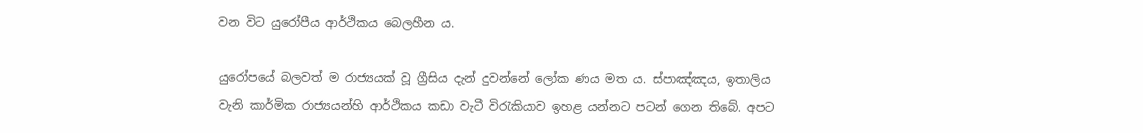වන විට යුරෝපීය ආර්ථිකය බෙලහීන ය.

යුරෝපයේ බලවත් ම රාජ්‍යයක් වූ ග්‍රීසිය දැන් දුවන්නේ ලෝක ණය මත ය. ස්පාඤ්ඤය, ඉතාලිය වැනි කාර්මික රාජ්‍යයන්හි ආර්ථිකය කඩා වැටී විරැකියාව ඉහළ යන්නට පටන් ගෙන තිබේ. අපට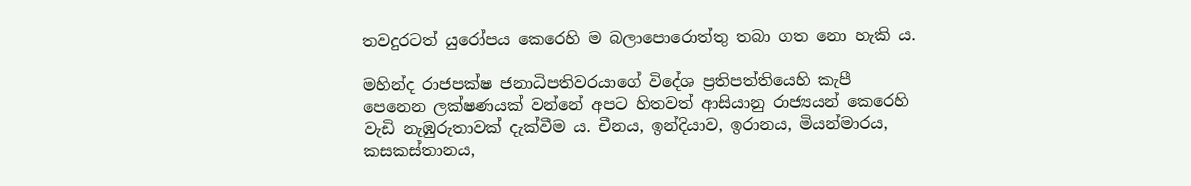තවදුරටත් යුරෝපය කෙරෙහි ම බලාපොරොත්තු තබා ගත නො හැකි ය.

මහින්ද රාජපක්ෂ ජනාධිපතිවරයාගේ විදේශ ප්‍රතිපත්තියෙහි කැපී පෙනෙන ලක්ෂණයක් වන්නේ අපට හිතවත් ආසියානු රාජ්‍යයන් කෙරෙහි වැඩි නැඹුරුතාවක් දැක්වීම ය. චීනය, ඉන්දියාව, ඉරානය, මියන්මාරය, කසකස්තානය,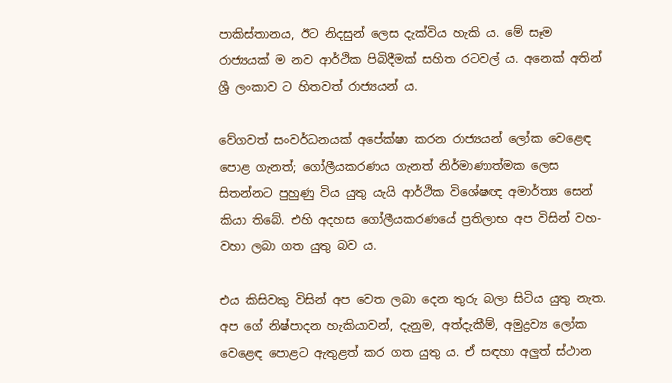පාකිස්තානය, ඊට නිදසුන් ලෙස දැක්විය හැකි ය. මේ සෑම රාජ්‍යයක් ම නව ආර්ථික පිබිදීමක් සහිත රටවල් ය. අනෙක් අතින් ශ්‍රී ලංකාව ට හිතවත් රාජ්‍යයන් ය.

වේගවත් සංවර්ධනයක් අපේක්ෂා කරන රාජ්‍යයන් ලෝක වෙළෙඳ පොළ ගැනත්; ගෝලීයකරණය ගැනත් නිර්මාණාත්මක ලෙස සිතන්නට පුහුණු විය යුතු යැයි ආර්ථික විශේෂඥ අමාර්ත්‍ය සෙන් කියා තිබේ. එහි අදහස ගෝලීයකරණයේ ප්‍රතිලාභ අප විසින් වහ-වහා ලබා ගත යුතු බව ය.

එය කිසිවකු විසින් අප වෙත ලබා දෙන තුරු බලා සිටිය යුතු නැත. අප ගේ නිෂ්පාදන හැකියාවන්, දැනුම, අත්දැකීම්, අමුද්‍රව්‍ය ලෝක වෙළෙඳ පොළට ඇතුළත් කර ගත යුතු ය. ඒ සඳහා අලුත් ස්ථාන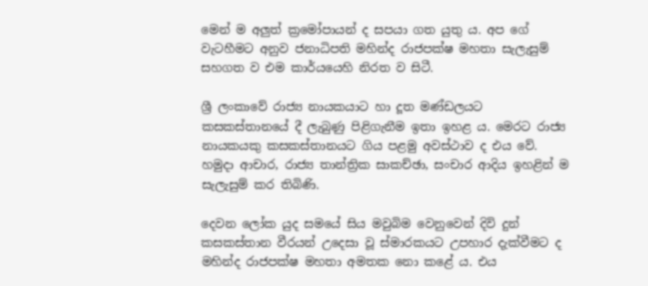මෙන් ම අලුත් ක්‍රමෝපායන් ද සපයා ගත යුතු ය. අප ගේ වැටහීමට අනුව ජනාධිපති මහින්ද රාජපක්ෂ මහතා සැලැසුම් සහගත ව එම කාර්යයෙහි නිරත ව සිටී.

ශ්‍රී ලංකාවේ රාජ්‍ය නායකයාට හා දූත මණ්ඩලයට කසකස්තානයේ දී ලැබුණු පිළිගැනීම ඉතා ඉහළ ය. මෙරට රාජ්‍ය නායකයකු කසකස්තානයට ගිය පළමු අවස්ථාව ද එය වේ. හමුදා ආචාර, රාජ්‍ය තාන්ත්‍රික සාකච්ඡා, සංචාර ආදිය ඉහළින් ම සැලැසුම් කර තිබිණි.

දෙවන ලෝක යුද සමයේ සිය මවුබිම වෙනුවෙන් දිවි දුන් කසකස්තාන වීරයන් උදෙසා වූ ස්මාරකයට උපහාර දැක්වීමට ද මහින්ද රාජපක්ෂ මහතා අමතක නො කළේ ය. එය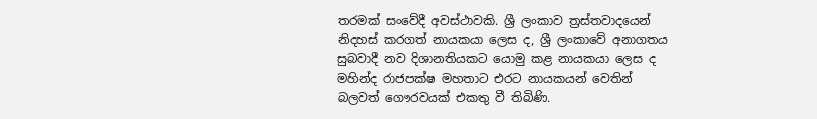තරමක් සංවේදී අවස්ථාවකි. ශ්‍රී ලංකාව ත්‍රස්තවාදයෙන් නිදහස් කරගත් නායකයා ලෙස ද, ශ්‍රී ලංකාවේ අනාගතය සුබවාදී නව දිශානතියකට යොමු කළ නායකයා ලෙස ද මහින්ද රාජපක්ෂ මහතාට එරට නායකයන් වෙතින් බලවත් ගෞරවයක් එකතු වී තිබිණි.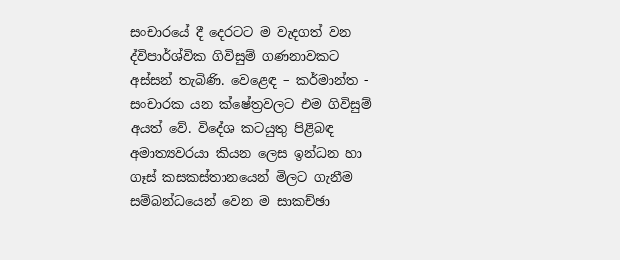සංචාරයේ දී දෙරටට ම වැදගත් වන ද්විපාර්ශ්වික ගිවිසුම් ගණනාවකට අස්සන් තැබිණි. වෙළෙඳ – කර්මාන්ත - සංචාරක යන ක්ෂේත්‍රවලට එම ගිවිසුම් අයත් වේ. විදේශ කටයුතු පිළිබඳ අමාත්‍යවරයා කියන ලෙස ඉන්ධන හා ගෑස් කසකස්තානයෙන් මිලට ගැනීම සම්බන්ධයෙන් වෙන ම සාකච්ඡා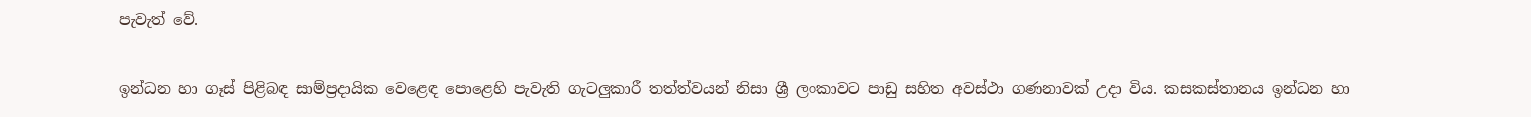පැවැත් වේ.

ඉන්ධන හා ගෑස් පිළිබඳ සාම්ප්‍රදායික වෙළෙඳ පොළෙහි පැවැති ගැටලුකාරී තත්ත්වයන් නිසා ශ්‍රී ලංකාවට පාඩු සහිත අවස්ථා ගණනාවක් උදා විය. කසකස්තානය ඉන්ධන හා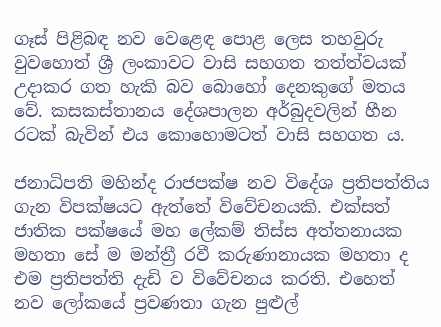ගෑස් පිළිබඳ නව වෙළෙඳ පොළ ලෙස තහවුරු වුවහොත් ශ්‍රී ලංකාවට වාසි සහගත තත්ත්වයක් උදාකර ගත හැකි බව බොහෝ දෙනකුගේ මතය වේ. කසකස්තානය දේශපාලන අර්බුදවලින් හීන රටක් බැවින් එය කොහොමටත් වාසි සහගත ය.

ජනාධිපති මහින්ද රාජපක්ෂ නව විදේශ ප්‍රතිපත්තිය ගැන විපක්ෂයට ඇත්තේ විවේචනයකි. එක්සත් ජාතික පක්ෂයේ මහ ලේකම් තිස්ස අත්තනායක මහතා සේ ම මන්ත්‍රී රවී කරුණානායක මහතා ද එම ප්‍රතිපත්ති දැඩි ව විවේචනය කරති. එහෙත් නව ලෝකයේ ප්‍රවණතා ගැන පුළුල්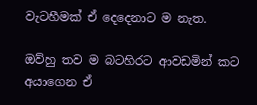වැටහීමක් ඒ දෙදෙනාට ම නැත.

ඔව්හු තව ම බටහිරට ආවඩමින් කට අයාගෙන ඒ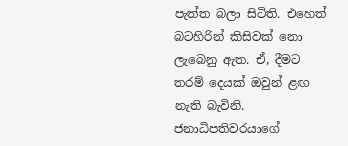පැත්ත බලා සිටිති. එහෙත් බටහිරින් කිසිවක් නො ලැබෙනු ඇත. ඒ, දීමට තරම් දෙයක් ඔවුන් ළඟ නැති බැවිනි. ජනාධිපතිවරයාගේ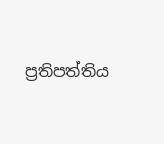ප්‍රතිපත්තිය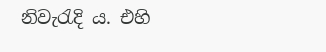නිවැරැදි ය. එහි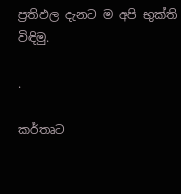ප්‍රතිඵල දැනට ම අපි භුක්ති විඳිමු.

.

කර්තෘට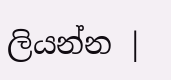ලියන්න |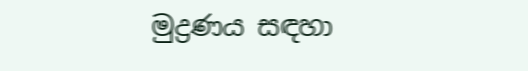මුද්‍රණය සඳහා